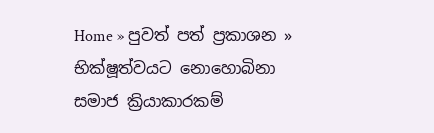Home » පුවත් පත් ප්‍රකාශන » භික්ෂූත්වයට නොහොබිනා සමාජ ක්‍රියාකාරකම්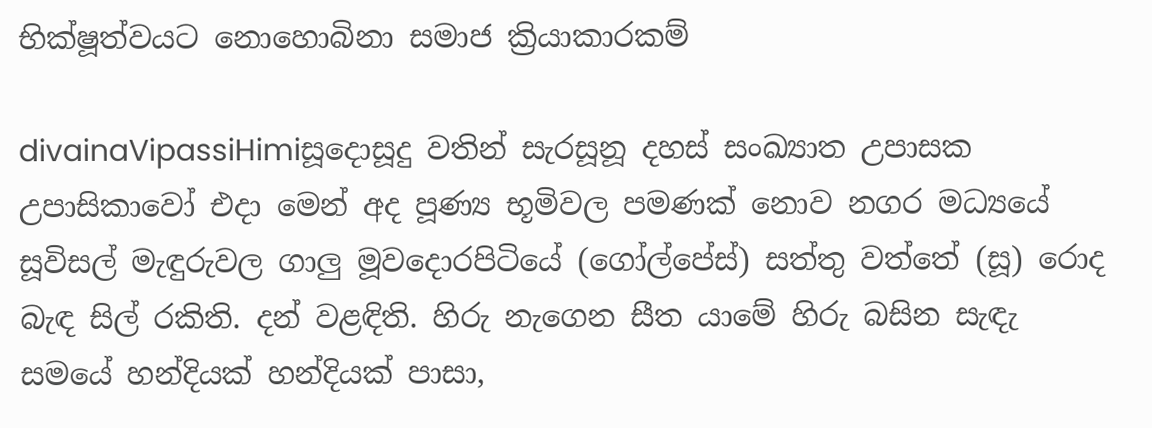භික්ෂූත්වයට නොහොබිනා සමාජ ක්‍රියාකාරකම්

divainaVipassiHimiසූදොසූදු වතින් සැරසූනූ දහස් සංඛ්‍යාත උපාසක උපාසිකාවෝ එදා මෙන් අද පූණ්‍ය භූමිවල පමණක් නොව නගර මධ්‍යයේ සූවිසල් මැඳුරුවල ගාලු මූවදොරපිටියේ (ගෝල්පේස්) සත්තු වත්තේ (සූ) රොද බැඳ සිල් රකිති. දන් වළඳිති. හිරු නැගෙන සීත යාමේ හිරු බසින සැඳැ සමයේ හන්දියක් හන්දියක් පාසා,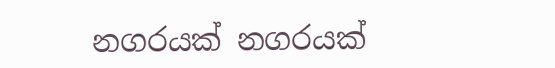නගරයක් නගරයක්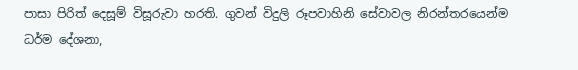පාසා පිරිත් දෙසූම් විසූරුවා හරති. ගුවන් විදුලි රූපවාහිනි සේවාවල නිරන්තරයෙන්ම ධර්ම දේශනා,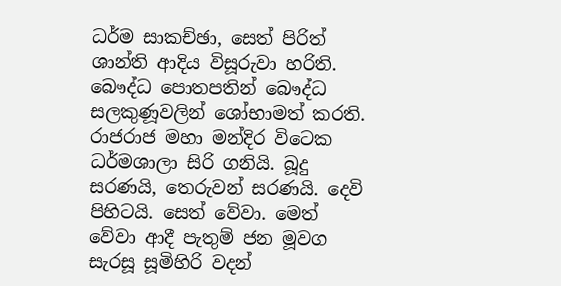ධර්ම සාකච්ඡා, සෙත් පිරිත් ශාන්ති ආදිය විසූරුවා හරිති. බෞද්ධ පොතපතින් බෞද්ධ සලකුණූවලින් ශෝභාමත් කරති. රාජරාජ මහා මන්දිර විටෙක ධර්මශාලා සිරි ගනියි. බූදු සරණයි, තෙරුවන් සරණයි. දෙවි පිහිටයි. සෙත් වේවා. මෙත් වේවා ආදී පැතුම් ජන මූවග සැරසූ සූමිහිරි වදන්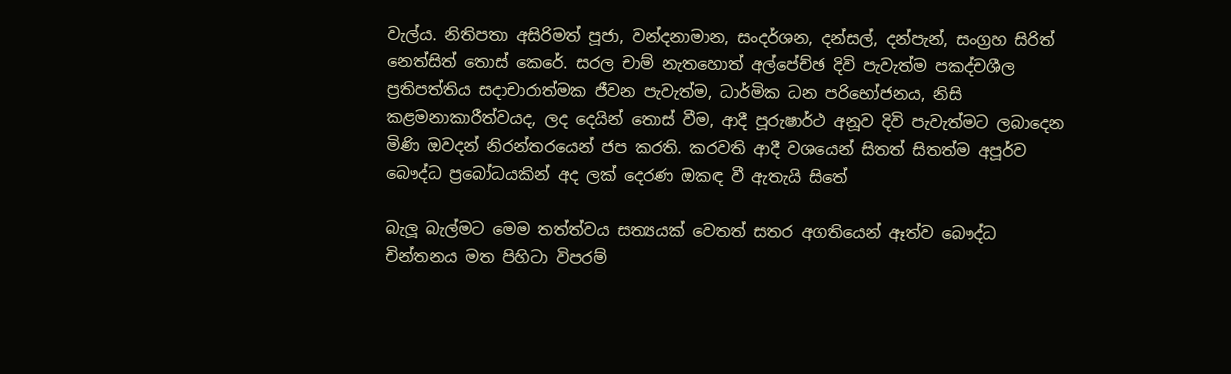වැල්ය. නිතිපතා අසිරිමත් පූජා, වන්දනාමාන, සංදර්ශන, දන්සල්, දන්පැන්, සංග්‍රහ සිරිත් නෙත්සිත් තොස් කෙරේ. සරල චාම් නැතහොත් අල්පේච්ඡ දිවි පැවැත්ම පකද්චශීල ප්‍රතිපත්තිය සදාචාරාත්මක ජීවන පැවැත්ම, ධාර්මික ධන පරිභෝජනය, නිසි කළමනාකාරීත්වයද, ලද දෙයින් තොස් වීම, ආදී පූරුෂාර්ථ අනූව දිවි පැවැත්මට ලබාදෙන මිණි ඔවදන් නිරන්තරයෙන් ජප කරති. කරවති ආදී වශයෙන් සිතත් සිතත්ම අපූර්ව බෞද්ධ ප්‍රබෝධයකින් අද ලක් දෙරණ ඔකඳ වී ඇතැයි සිතේ

බැලූ බැල්මට මෙම තත්ත්වය සත්‍යයක් වෙතත් සතර අගතියෙන් ඈත්ව බෞද්ධ චින්තනය මත පිහිටා විපරම්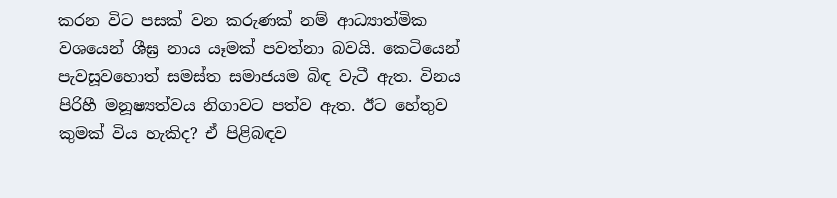කරන විට පසක් වන කරුණක් නම් ආධ්‍යාත්මික වශයෙන් ශීඝ්‍ර නාය යෑමක් පවත්නා බවයි. කෙටියෙන් පැවසූවහොත් සමස්ත සමාජයම බිඳ වැටී ඇත. විනය පිරිහී මනූෂ්‍යත්වය නිගාවට පත්ව ඇත. ඊට හේතුව කුමක් විය හැකිද? ඒ පිළිබඳව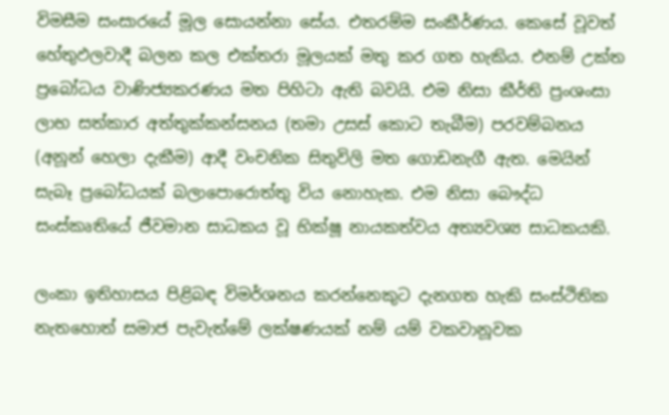විමසීම සංසාරයේ මූල සොයන්නා සේය. එතරම්ම සංකීර්ණය. කෙසේ වූවත් හේතුඵලවාදී බලන කල එක්තරා මූලයක් මතු කර ගත හැකිය. එනම් උක්ත ප්‍රබෝධය වාණිජ්‍යකරණය මත පිහිටා ඇති බවයි. එම නිසා කීර්ති ප්‍රංශංසා ලාභ සත්කාර අත්තුක්කන්සනය (තමා උසස් කොට තැබීම) පරවම්බනය (අනූන් හෙලා දැකීම) ආදී වංචනික සිතුවිලි මත ගොඩනැගී ඇත. මෙයින් සැබෑ ප්‍රබෝධයක් බලාපොරොත්තු විය නොහැක. එම නිසා බෞද්ධ සංස්කෘතියේ ජීවමාන සාධකය වූ භික්ෂූ නායකත්වය අත්‍යවශ්‍ය සාධකයකි.

ලංකා ඉතිහාසය පිළිබඳ විමර්ශනය කරන්නෙකුට දැනගත හැකි සංස්ථිතික නැතහොත් සමාජ පැවැත්මේ ලක්ෂණයක් නම් යම් වකවානූවක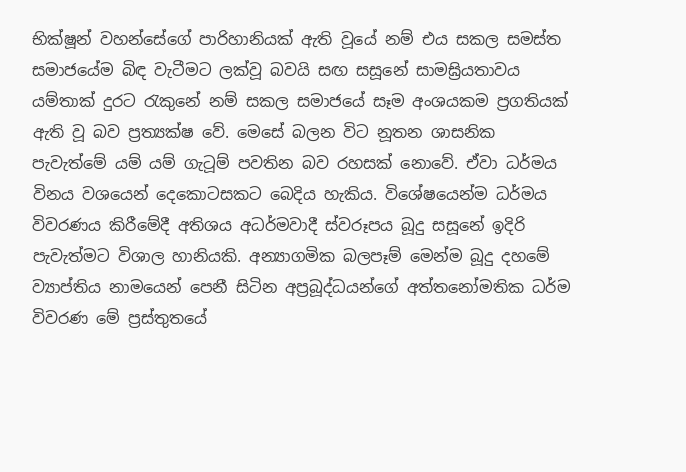භික්ෂූන් වහන්සේගේ පාරිහානියක් ඇති වූයේ නම් එය සකල සමස්ත සමාජයේම බිඳ වැටීමට ලක්වූ බවයි සඟ සසූනේ සාමඝ්‍රියතාවය යම්තාක් දුරට රැකුනේ නම් සකල සමාජයේ සෑම අංශයකම ප්‍රගතියක් ඇති වූ බව ප්‍රත්‍යක්ෂ වේ. මෙසේ බලන විට නූතන ශාසනික පැවැත්මේ යම් යම් ගැටූම් පවතින බව රහසක් නොවේ. ඒවා ධර්මය විනය වශයෙන් දෙකොටසකට බෙදිය හැකිය. විශේෂයෙන්ම ධර්මය විවරණය කිරීමේදී අතිශය අධර්මවාදී ස්වරූපය බූදු සසූනේ ඉදිරි පැවැත්මට විශාල හානියකි. අන්‍යාගමික බලපෑම් මෙන්ම බූදු දහමේ ව්‍යාප්තිය නාමයෙන් පෙනී සිටින අප්‍රබූද්ධයන්ගේ අත්තනෝමතික ධර්ම විවරණ මේ ප්‍රස්තුතයේ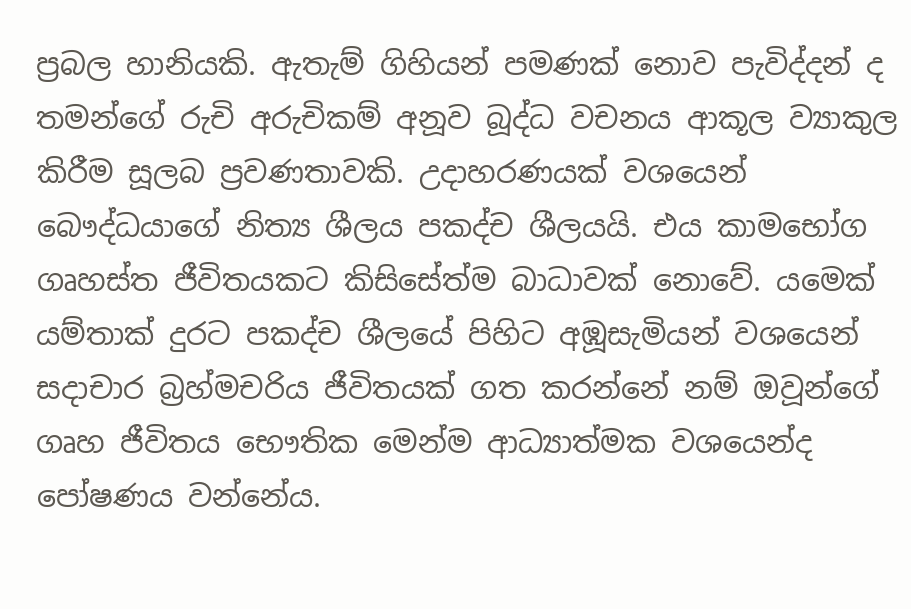ප්‍රබල හානියකි. ඇතැම් ගිහියන් පමණක් නොව පැවිද්දන් ද තමන්ගේ රුචි අරුචිකම් අනූව බූද්ධ වචනය ආකූල ව්‍යාකුල කිරීම සූලබ ප්‍රවණතාවකි. උදාහරණයක් වශයෙන් බෞද්ධයාගේ නිත්‍ය ශීලය පකද්ච ශීලයයි. එය කාමභෝග ගෘහස්ත ජීවිතයකට කිසිසේත්ම බාධාවක් නොවේ. යමෙක් යම්තාක් දුරට පකද්ච ශීලයේ පිහිට අඹූසැමියන් වශයෙන් සදාචාර බ්‍රහ්මචරිය ජීවිතයක් ගත කරන්නේ නම් ඔවූන්ගේ ගෘහ ජීවිතය භෞතික මෙන්ම ආධ්‍යාත්මක වශයෙන්ද පෝෂණය වන්නේය.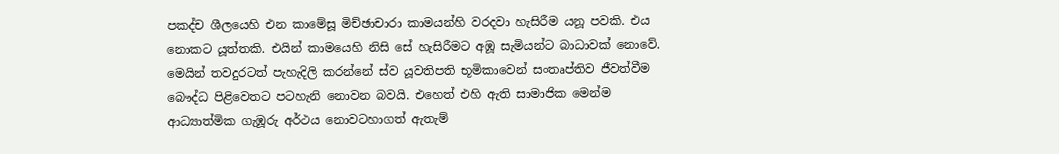පකද්ච ශීලයෙහි එන කාමේසූ මිච්ඡාචාරා කාමයන්හි වරදවා හැසිරීම යනූ පවකි. එය නොකට යූත්තකි. එයින් කාමයෙහි නිසි සේ හැසිරීමට අඹූ සැමියන්ට බාධාවක් නොවේ. මෙයින් තවදුරටත් පැහැදිලි කරන්නේ ස්ව යූවතිපති භූමිකාවෙන් සංතෘප්තිව ජීවත්වීම බෞද්ධ පිළිවෙතට පටහැනි නොවන බවයි. එහෙත් එහි ඇති සාමාජික මෙන්ම ආධ්‍යාත්මික ගැඹූරු අර්ථය නොවටහාගත් ඇතැම්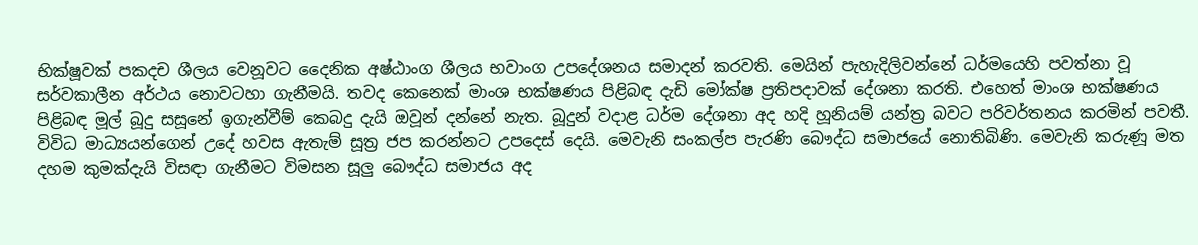භික්ෂූවක් පකදච ශීලය වෙනූවට දෛනික අෂ්ඨාංග ශීලය භවාංග උපදේශනය සමාදන් කරවති. මෙයින් පැහැදිලිවන්නේ ධර්මයෙහි පවත්නා වූ සර්වකාලීන අර්ථය නොවටහා ගැනීමයි. තවද කෙනෙක් මාංශ භක්ෂණය පිළිබඳ දැඩි මෝක්ෂ ප්‍රතිපදාවක් දේශනා කරති. එහෙත් මාංශ භක්ෂණය පිළිබඳ මූල් බූදු සසූනේ ඉගැන්වීම් කෙබදු දැයි ඔවූන් දන්නේ නැත. බූදුන් වදාළ ධර්ම දේශනා අද හදි හූනියම් යන්ත්‍ර බවට පරිවර්තනය කරමින් පවතී. විවිධ මාධ්‍යයන්ගෙන් උදේ හවස ඇතැම් සූත්‍ර ජප කරන්නට උපදෙස් දෙයි. මෙවැනි සංකල්ප පැරණි බෞද්ධ සමාජයේ නොතිබිණි. මෙවැනි කරුණූ මත දහම කුමක්දැයි විසඳා ගැනීමට විමසන සූලු බෞද්ධ සමාජය අද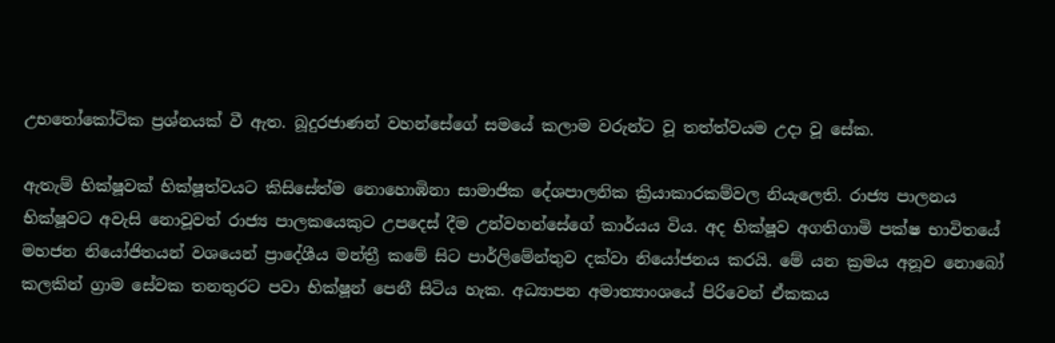උභතෝකෝටික ප්‍රශ්නයක් වී ඇත. බූදුරජාණන් වහන්සේගේ සමයේ කලාම වරුන්ට වූ තත්ත්වයම උදා වූ සේක.

ඇතැම් භික්ෂූවක් භික්ෂූත්වයට කිසිසේත්ම නොහොඹිනා සාමාජික දේශපාලනික ක්‍රියාකාරකම්වල නියැලෙති. රාජ්‍ය පාලනය භික්ෂූවට අවැසි නොවූවත් රාජ්‍ය පාලකයෙකුට උපදෙස් දීම උන්වහන්සේගේ කාර්යය විය. අද භික්ෂූව අගතිගාමි පක්ෂ භාවිතයේ මහජන නියෝජිතයන් වශයෙන් ප්‍රාදේශීය මන්ත්‍රී කමේ සිට පාර්ලිමේන්තුව දක්වා නියෝජනය කරයි. මේ යන ක්‍රමය අනූව නොබෝ කලකින් ග්‍රාම සේවක තනතුරට පවා භික්ෂූන් පෙනී සිටිය හැක. අධ්‍යාපන අමාත්‍යාංශයේ පිරිවෙන් ඒකකය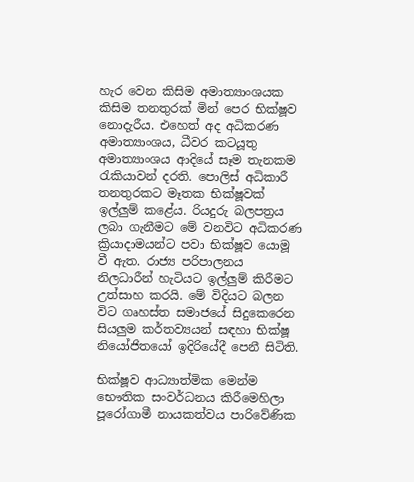හැර වෙන කිසිම අමාත්‍යාංශයක කිසිම තනතුරක් මින් පෙර භික්ෂූව නොදැරීය. එහෙත් අද අධිකරණ අමාත්‍යාංශය, ධීවර කටයූතු අමාත්‍යාංශය ආදියේ සෑම තැනකම රැකියාවන් දරති. පොලිස් අධිකාරී තනතුරකට මෑතක භික්ෂූවක් ඉල්ලුම් කළේය. රියදුරු බලපත්‍රය ලබා ගැනීමට මේ වනවිට අධිකරණ ක්‍රියාදාමයන්ට පවා භික්ෂූව යොමූ වී ඇත. රාජ්‍ය පරිපාලනය නිලධාරීන් හැටියට ඉල්ලුම් කිරීමට උත්සාහ කරයි. මේ විදියට බලන විට ගෘහස්ත සමාජයේ සිදුකෙරෙන සියලුම කර්තව්‍යයන් සඳහා භික්ෂූ නියෝජිතයෝ ඉදිරියේදී පෙනී සිටිති.

භික්ෂූව ආධ්‍යාත්මික මෙන්ම භෞතික සංවර්ධනය කිරීමෙහිලා පූරෝගාමී නායකත්වය පාරිවේණික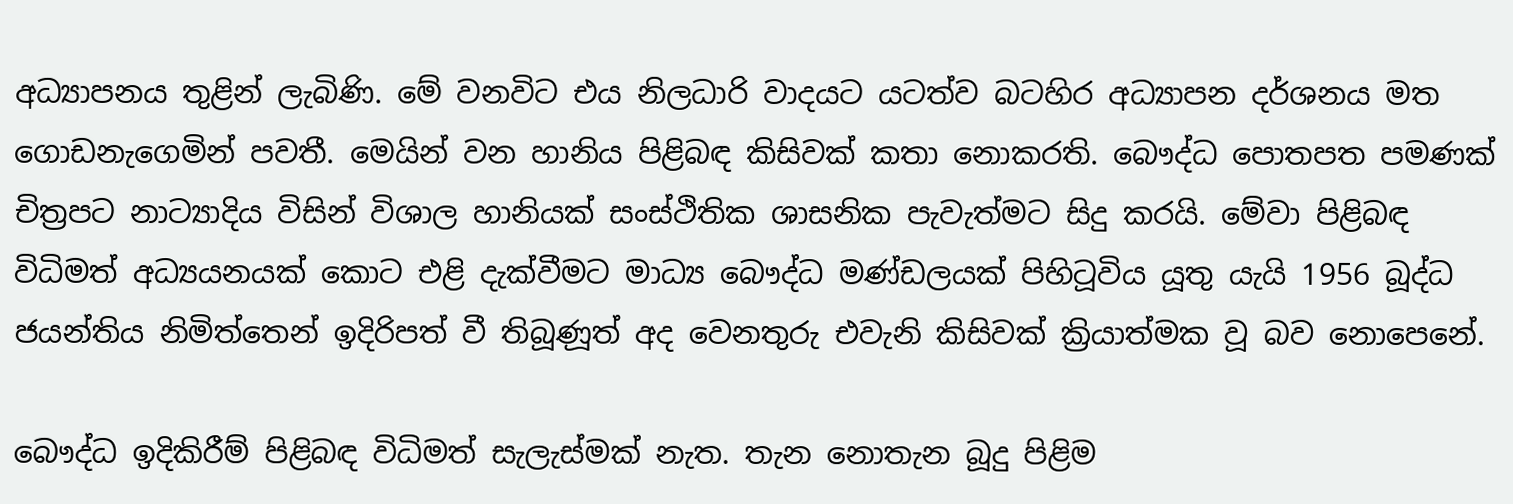අධ්‍යාපනය තුළින් ලැබිණි. මේ වනවිට එය නිලධාරි වාදයට යටත්ව බටහිර අධ්‍යාපන දර්ශනය මත ගොඩනැගෙමින් පවතී. මෙයින් වන හානිය පිළිබඳ කිසිවක් කතා නොකරති. බෞද්ධ පොතපත පමණක් චිත්‍රපට නාට්‍යාදිය විසින් විශාල හානියක් සංස්ථිතික ශාසනික පැවැත්මට සිදු කරයි. මේවා පිළිබඳ විධිමත් අධ්‍යයනයක් කොට එළි දැක්වීමට මාධ්‍ය බෞද්ධ මණ්ඩලයක් පිහිටූවිය යූතු යැයි 1956 බූද්ධ ජයන්තිය නිමිත්තෙන් ඉදිරිපත් වී තිබූණූත් අද වෙනතුරු එවැනි කිසිවක් ක්‍රියාත්මක වූ බව නොපෙනේ.

බෞද්ධ ඉදිකිරීම් පිළිබඳ විධිමත් සැලැස්මක් නැත. තැන නොතැන බූදු පිළිම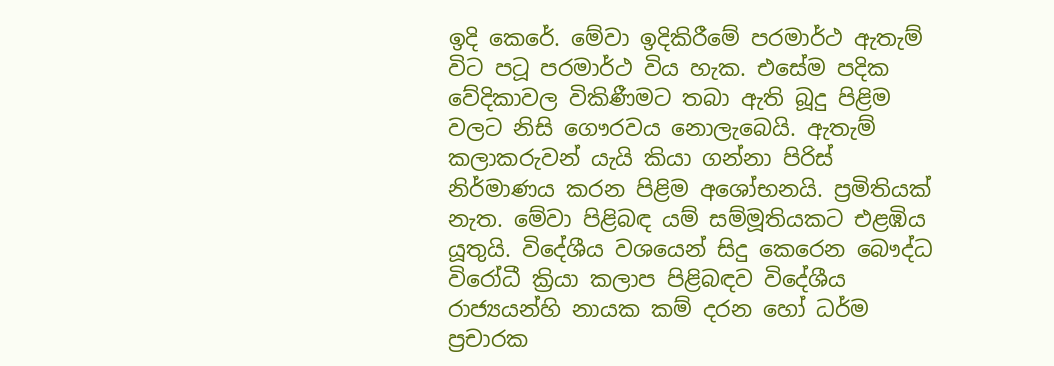ඉදි කෙරේ. මේවා ඉදිකිරීමේ පරමාර්ථ ඇතැම් විට පටූ පරමාර්ථ විය හැක. එසේම පදික වේදිකාවල විකිණීමට තබා ඇති බූදු පිළිම වලට නිසි ගෞරවය නොලැබෙයි. ඇතැම් කලාකරුවන් යැයි කියා ගන්නා පිරිස් නිර්මාණය කරන පිළිම අශෝභනයි. ප්‍රමිතියක් නැත. මේවා පිළිබඳ යම් සම්මූතියකට එළඹිය යූතුයි. විදේශීය වශයෙන් සිදු කෙරෙන බෞද්ධ විරෝධී ක්‍රියා කලාප පිළිබඳව විදේශීය රාජ්‍යයන්හි නායක කම් දරන හෝ ධර්ම ප්‍රචාරක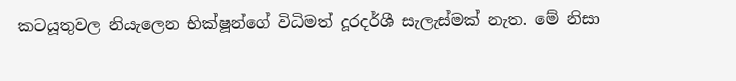කටයූතුවල නියැලෙන භික්ෂූන්ගේ විධිමත් දූරදර්ශී සැලැස්මක් නැත. මේ නිසා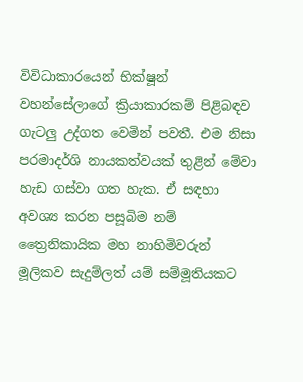විවිධාකාරයෙන් භික්ෂූන් වහන්සේලාගේ ක්‍රියාකාරකම් පිළිබඳව ගැටලු උද්ගත වෙමින් පවතී. එම නිසා පරමාදර්ශි නායකත්වයක් තුළින් මේවා හැඩ ගස්වා ගත හැක. ඒ සඳහා අවශ්‍ය කරන පසූබිම නම් ත්‍රෛනිකායික මහ නාහිමිවරුන් මූලිකව සැදුම්ලත් යම් සම්මූතියකට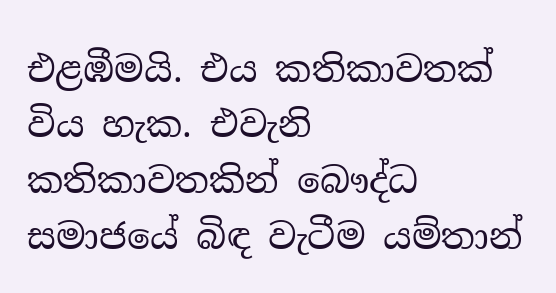එළඹීමයි. එය කතිකාවතක් විය හැක. එවැනි කතිකාවතකින් බෞද්ධ සමාජයේ බිඳ වැටීම යම්තාන්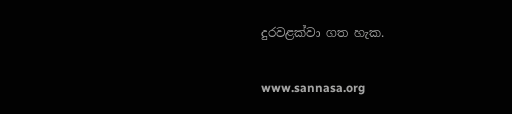දුරවළක්වා ගත හැක.

www.sannasa.org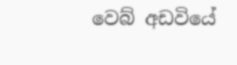වෙබ් අඩවියේ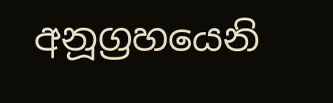අනූග්‍රහයෙනි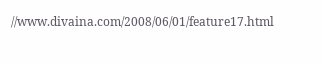//www.divaina.com/2008/06/01/feature17.html